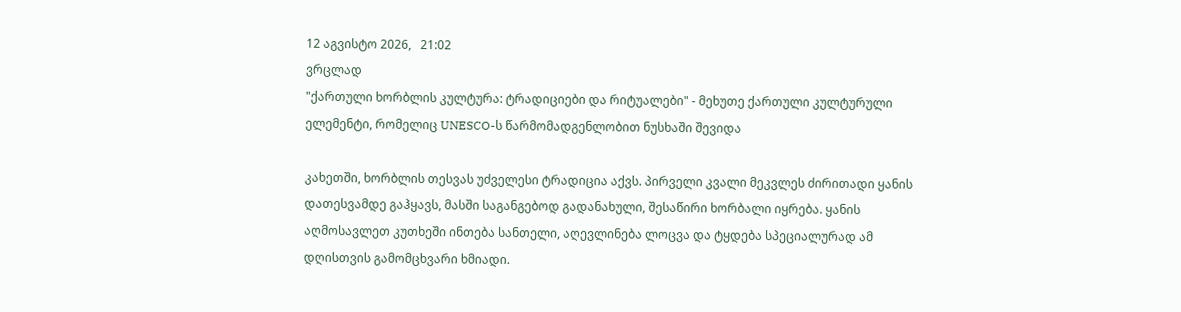12 აგვისტო 2026,   21:02
ვრცლად
"ქართული ხორბლის კულტურა: ტრადიციები და რიტუალები" - მეხუთე ქართული კულტურული ელემენტი, რომელიც UNESCO-ს წარმომადგენლობით ნუსხაში შევიდა

კახეთში, ხორბლის თესვას უძველესი ტრადიცია აქვს. პირველი კვალი მეკვლეს ძირითადი ყანის დათესვამდე გაჰყავს, მასში საგანგებოდ გადანახული, შესაწირი ხორბალი იყრება. ყანის აღმოსავლეთ კუთხეში ინთება სანთელი, აღევლინება ლოცვა და ტყდება სპეციალურად ამ დღისთვის გამომცხვარი ხმიადი.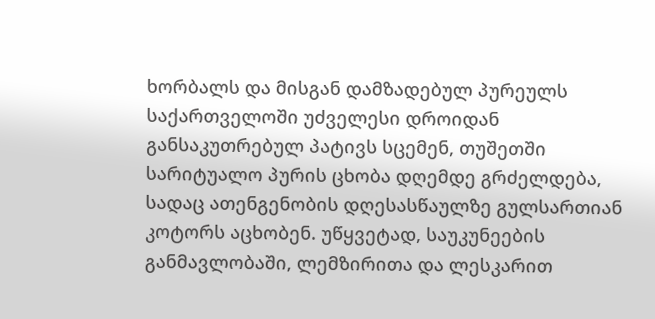ხორბალს და მისგან დამზადებულ პურეულს საქართველოში უძველესი დროიდან განსაკუთრებულ პატივს სცემენ, თუშეთში სარიტუალო პურის ცხობა დღემდე გრძელდება, სადაც ათენგენობის დღესასწაულზე გულსართიან კოტორს აცხობენ. უწყვეტად, საუკუნეების განმავლობაში, ლემზირითა და ლესკარით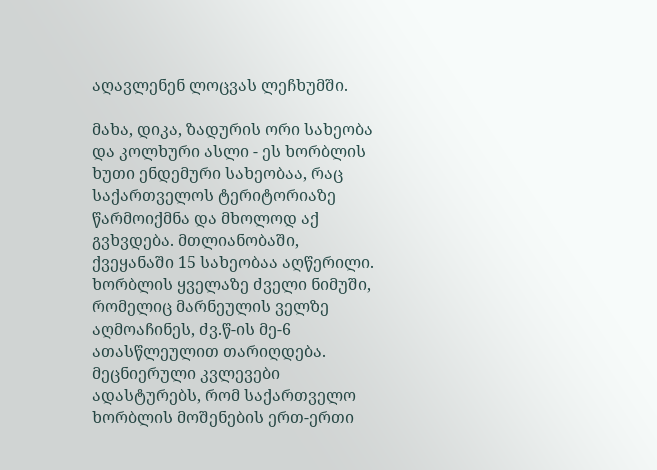აღავლენენ ლოცვას ლეჩხუმში.

მახა, დიკა, ზადურის ორი სახეობა და კოლხური ასლი - ეს ხორბლის ხუთი ენდემური სახეობაა, რაც საქართველოს ტერიტორიაზე წარმოიქმნა და მხოლოდ აქ გვხვდება. მთლიანობაში, ქვეყანაში 15 სახეობაა აღწერილი. ხორბლის ყველაზე ძველი ნიმუში, რომელიც მარნეულის ველზე აღმოაჩინეს, ძვ.წ-ის მე-6 ათასწლეულით თარიღდება. მეცნიერული კვლევები ადასტურებს, რომ საქართველო ხორბლის მოშენების ერთ-ერთი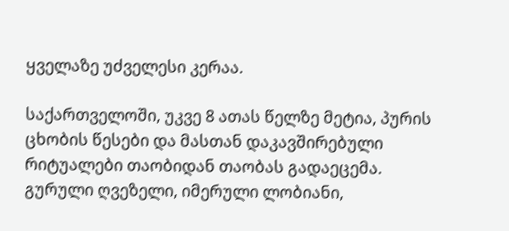ყველაზე უძველესი კერაა.

საქართველოში, უკვე 8 ათას წელზე მეტია, პურის ცხობის წესები და მასთან დაკავშირებული რიტუალები თაობიდან თაობას გადაეცემა. გურული ღვეზელი, იმერული ლობიანი,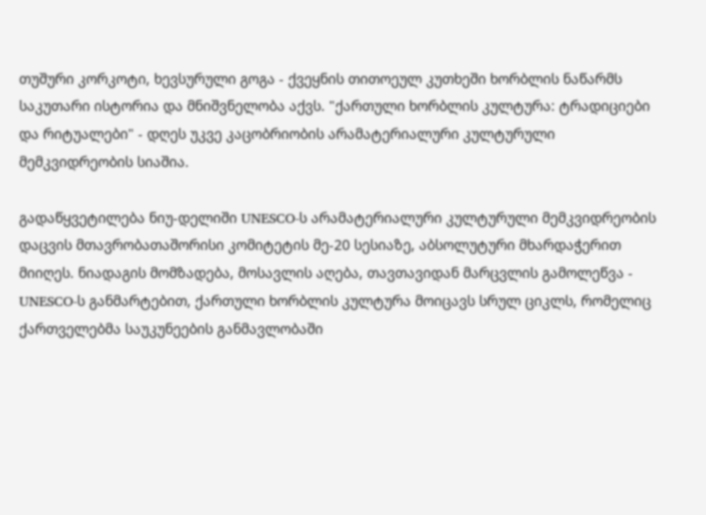თუშური კორკოტი, ხევსურული გოგა - ქვეყნის თითოეულ კუთხეში ხორბლის ნაწარმს საკუთარი ისტორია და მნიშვნელობა აქვს. "ქართული ხორბლის კულტურა: ტრადიციები და რიტუალები" - დღეს უკვე კაცობრიობის არამატერიალური კულტურული მემკვიდრეობის სიაშია.

გადაწყვეტილება ნიუ-დელიში UNESCO-ს არამატერიალური კულტურული მემკვიდრეობის დაცვის მთავრობათაშორისი კომიტეტის მე-20 სესიაზე, აბსოლუტური მხარდაჭერით მიიღეს. ნიადაგის მომზადება, მოსავლის აღება, თავთავიდან მარცვლის გამოლეწვა - UNESCO-ს განმარტებით, ქართული ხორბლის კულტურა მოიცავს სრულ ციკლს, რომელიც ქართველებმა საუკუნეების განმავლობაში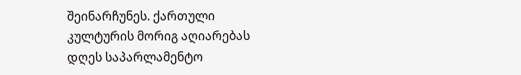შეინარჩუნეს. ქართული კულტურის მორიგ აღიარებას დღეს საპარლამენტო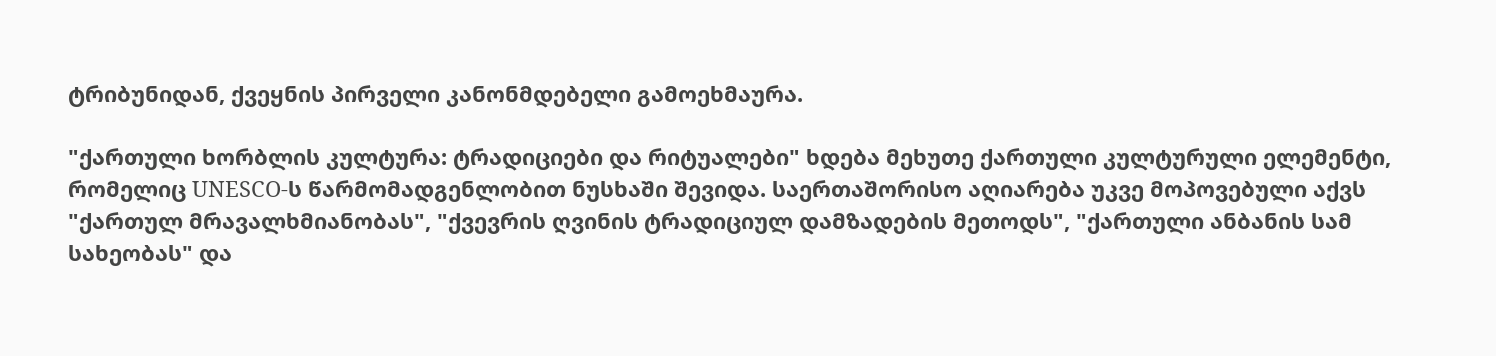ტრიბუნიდან, ქვეყნის პირველი კანონმდებელი გამოეხმაურა.

"ქართული ხორბლის კულტურა: ტრადიციები და რიტუალები" ხდება მეხუთე ქართული კულტურული ელემენტი, რომელიც UNESCO-ს წარმომადგენლობით ნუსხაში შევიდა. საერთაშორისო აღიარება უკვე მოპოვებული აქვს "ქართულ მრავალხმიანობას", "ქვევრის ღვინის ტრადიციულ დამზადების მეთოდს", "ქართული ანბანის სამ სახეობას" და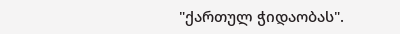"ქართულ ჭიდაობას".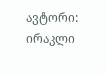ავტორი: ირაკლი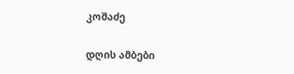კოშაძე

დღის ამბები